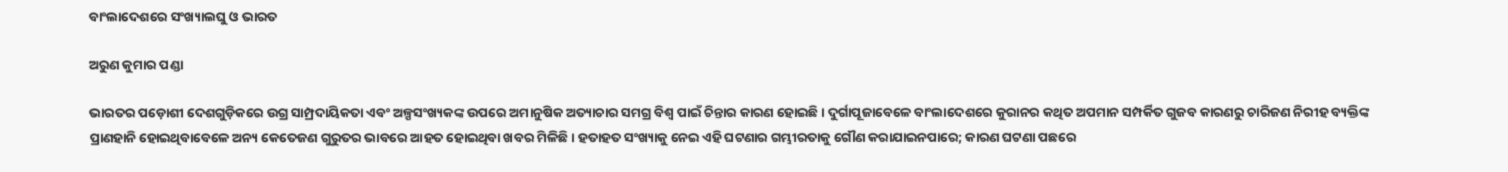ବାଂଲାଦେଶରେ ସଂଖ୍ୟାଲଘୁ ଓ ଭାରତ

ଅରୁଣ କୁମାର ପଣ୍ଡା

ଭାରତର ପଡ଼ୋଶୀ ଦେଶଗୁଡ଼ିକରେ ଉଗ୍ର ସାମ୍ପ୍ରଦାୟିକତା ଏବଂ ଅଳ୍ପସଂଖ୍ୟକଙ୍କ ଉପରେ ଅମାନୁଷିକ ଅତ୍ୟାଚାର ସମଗ୍ର ବିଶ୍ବ ପାଇଁ ଚିନ୍ତାର କାରଣ ହୋଇଛି। ଦୁର୍ଗାପୂଜାବେଳେ ବାଂଲାଦେଶରେ କୁରାନର କଥିତ ଅପମାନ ସମ୍ପର୍କିତ ଗୁଜବ କାରଣରୁ ଚାରିଜଣ ନିରୀହ ବ୍ୟକ୍ତିଙ୍କ ପ୍ରାଣହାନି ହୋଇଥିବାବେଳେ ଅନ୍ୟ କେତେଜଣ ଗୁରୁତର ଭାବରେ ଆହତ ହୋଇଥିବା ଖବର ମିଳିଛି। ହତାହତ ସଂଖ୍ୟାକୁ ନେଇ ଏହି ଘଟଣାର ଗମ୍ଭୀରତାକୁ ଗୌଣ କରାଯାଇନପାରେ; କାରଣ ଘଟଣା ପଛରେ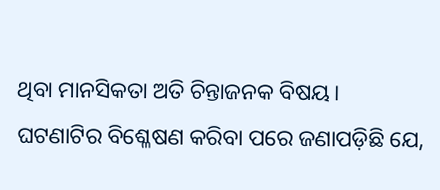ଥିବା ମାନସିକତା ଅତି ଚିନ୍ତାଜନକ ବିଷୟ। ଘଟଣାଟିର ବିଶ୍ଳେଷଣ କରିବା ପରେ ଜଣାପଡ଼ିଛି ଯେ,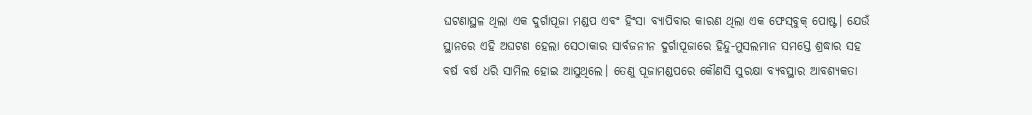ଘଟଣାସ୍ଥଳ ଥିଲା ଏକ ଦୁର୍ଗାପୂଜା ମଣ୍ଡପ ଏବଂ ହିଂସା ବ୍ୟାପିବାର କାରଣ ଥିଲା ଏକ ଫେସ୍‌ବୁକ୍‌ ପୋଷ୍ଟ। ଯେଉଁ ସ୍ଥାନରେ ଏହି ଅଘଟଣ ହେଲା ସେଠାକାର ସାର୍ବଜନୀନ ଦୁର୍ଗାପୂଜାରେ ହିନ୍ଦୁ-ମୁସଲମାନ ସମସ୍ତେ ଶ୍ରଦ୍ଧାର ସହ ବର୍ଷ ବର୍ଷ ଧରି ସାମିଲ ହୋଇ ଆସୁଥିଲେ। ତେଣୁ ପୂଜାମଣ୍ଡପରେ କୌଣସି ସୁରକ୍ଷା ବ୍ୟବସ୍ଥାର ଆବଶ୍ୟକତା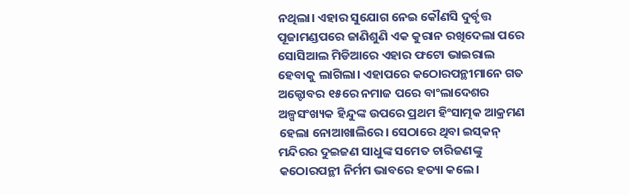ନଥିଲା। ଏହାର ସୁଯୋଗ ନେଇ କୌଣସି ଦୁର୍ବୃତ୍ତ ପୂଜାମଣ୍ଡପରେ ଜାଣିଶୁଣି ଏକ କୁରାନ ରଖିଦେଲା ପରେ ସୋସିଆଲ ମିଡିଆରେ ଏହାର ଫଟୋ ଭାଇରାଲ ହେବାକୁ ଲାଗିଲା। ଏହାପରେ କଠୋରପନ୍ଥୀମାନେ ଗତ ଅକ୍ଟୋବର ୧୫ରେ ନମାଜ ପରେ ବାଂଲାଦେଶର ଅଳ୍ପସଂଖ୍ୟକ ହିନ୍ଦୁଙ୍କ ଉପରେ ପ୍ରଥମ ହିଂସାତ୍ମକ ଆକ୍ରମଣ ହେଲା ନୋଆଖାଲିରେ। ସେଠାରେ ଥିବା ଇସ୍‌କନ୍‌ ମନ୍ଦିରର ଦୁଇଜଣ ସାଧୁଙ୍କ ସମେତ ଚାରିଜଣଙ୍କୁ କଠୋରପନ୍ଥୀ ନିର୍ମମ ଭାବରେ ହତ୍ୟା କଲେ।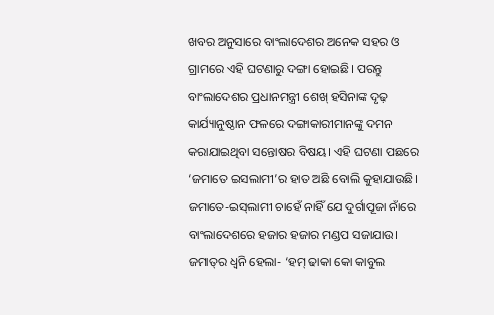ଖବର ଅନୁସାରେ ବାଂଲାଦେଶର ଅନେକ ସହର ଓ ଗ୍ରାମରେ ଏହି ଘଟଣାରୁ ଦଙ୍ଗା ହୋଇଛି। ପରନ୍ତୁ ବାଂଲାଦେଶର ପ୍ରଧାନମନ୍ତ୍ରୀ ଶେଖ୍‌ ହସିନାଙ୍କ ଦୃଢ଼ କାର୍ଯ୍ୟାନୁଷ୍ଠାନ ଫଳରେ ଦଙ୍ଗାକାରୀମାନଙ୍କୁ ଦମନ କରାଯାଇଥିବା ସନ୍ତୋଷର ବିଷୟ। ଏହି ଘଟଣା ପଛରେ ‘ଜମାତେ ଇସଲାମୀ’ର ହାତ ଅଛି ବୋଲି କୁହାଯାଉଛି। ଜମାତେ-ଇସ୍‌ଲାମୀ ଚାହେଁ ନାହିଁ ଯେ ଦୁର୍ଗାପୂଜା ନାଁରେ ବାଂଲାଦେଶରେ ହଜାର ହଜାର ମଣ୍ଡପ ସଜାଯାଉ। ଜମାତ୍‌ର ଧ୍ବନି ହେଲା- ‘ହମ୍‌ ଢାକା କୋ କାବୁଲ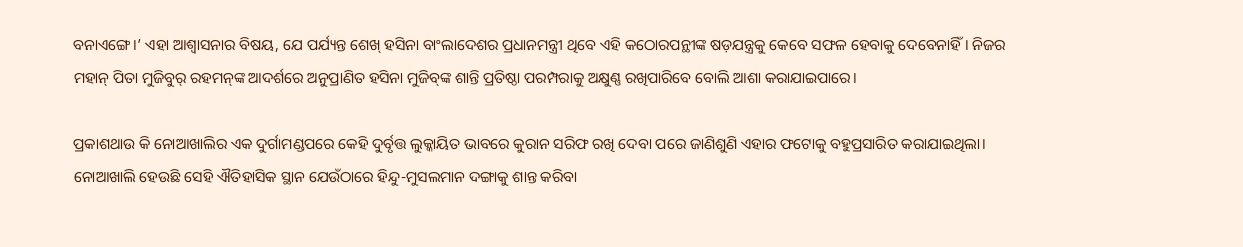ବନାଏଙ୍ଗେ।’ ଏହା ଆଶ୍ବାସନାର ବିଷୟ, ଯେ ପର୍ଯ୍ୟନ୍ତ ଶେଖ୍‌ ହସିନା ବାଂଲାଦେଶର ପ୍ରଧାନମନ୍ତ୍ରୀ ଥିବେ ଏହି କଠୋରପନ୍ଥୀଙ୍କ ଷଡ଼ଯନ୍ତ୍ରକୁ କେବେ ସଫଳ ହେବାକୁ ଦେବେନାହିଁ। ନିଜର ମହାନ୍‌ ପିତା ମୁଜିବୁର୍‌ ରହମନ୍‌ଙ୍କ ଆଦର୍ଶରେ ଅନୁପ୍ରାଣିତ ହସିନା ମୁଜିବ୍‌ଙ୍କ ଶାନ୍ତି ପ୍ରତିଷ୍ଠା ପରମ୍ପରାକୁ ଅକ୍ଷୁଣ୍ଣ ରଖିପାରିବେ ବୋଲି ଆଶା କରାଯାଇପାରେ।

ପ୍ରକାଶଥାଉ କି ନୋଆଖାଲିର ଏକ ଦୁର୍ଗାମଣ୍ଡପରେ କେହି ଦୁର୍ବୃତ୍ତ ଲୁକ୍କାୟିତ ଭାବରେ କୁରାନ ସରିଫ ରଖି ଦେବା ପରେ ଜାଣିଶୁଣି ଏହାର ଫଟୋକୁ ବହୁପ୍ରସାରିତ କରାଯାଇଥିଲା। ନୋଆଖାଲି ହେଉଛି ସେହି ଐତିହାସିକ ସ୍ଥାନ ଯେଉଁଠାରେ ହିନ୍ଦୁ-ମୁସଲମାନ ଦଙ୍ଗାକୁ ଶାନ୍ତ କରିବା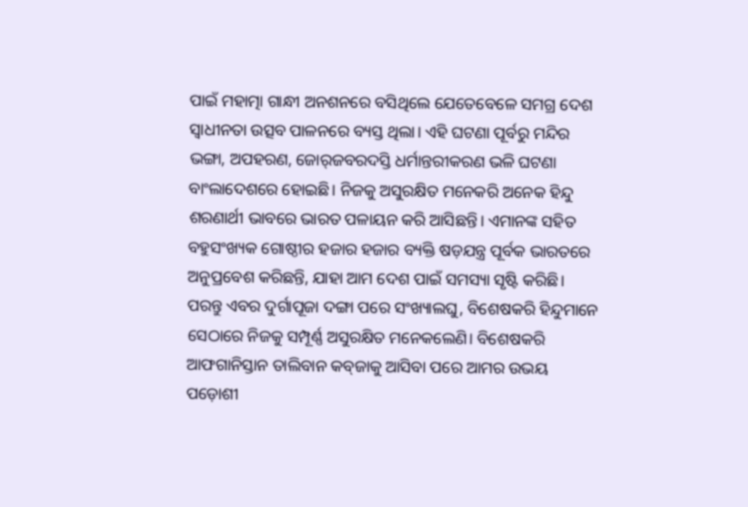ପାଇଁ ମହାତ୍ମା ଗାନ୍ଧୀ ଅନଶନରେ ବସିଥିଲେ ଯେତେବେଳେ ସମଗ୍ର ଦେଶ ସ୍ବାଧୀନତା ଉତ୍ସବ ପାଳନରେ ବ୍ୟସ୍ତ ଥିଲା। ଏହି ଘଟଣା ପୂର୍ବରୁ ମନ୍ଦିର ଭଙ୍ଗା, ଅପହରଣ, ଜୋର୍‌ଜବରଦସ୍ତି ଧର୍ମାନ୍ତରୀକରଣ ଭଳି ଘଟଣା ବାଂଲାଦେଶରେ ହୋଇଛି। ନିଜକୁ ଅସୁରକ୍ଷିତ ମନେକରି ଅନେକ ହିନ୍ଦୁ ଶରଣାର୍ଥୀ ଭାବରେ ଭାରତ ପଳାୟନ କରି ଆସିଛନ୍ତି। ଏମାନଙ୍କ ସହିତ ବହୁସଂଖ୍ୟକ ଗୋଷ୍ଠୀର ହଜାର ହଜାର ବ୍ୟକ୍ତି ଷଡ଼ଯନ୍ତ୍ର ପୂର୍ବକ ଭାରତରେ ଅନୁପ୍ରବେଶ କରିଛନ୍ତି, ଯାହା ଆମ ଦେଶ ପାଇଁ ସମସ୍ୟା ସୃଷ୍ଟି କରିଛି। ପରନ୍ତୁ ଏବର ଦୁର୍ଗାପୂଜା ଦଙ୍ଗା ପରେ ସଂଖ୍ୟାଲଘୁ, ବିଶେଷକରି ହିନ୍ଦୁମାନେ ସେଠାରେ ନିଜକୁ ସମ୍ପୂର୍ଣ୍ଣ ଅସୁରକ୍ଷିତ ମନେକଲେଣି। ବିଶେଷକରି ଆଫଗାନିସ୍ତାନ ତାଲିବାନ କବ୍‌ଜାକୁ ଆସିବା ପରେ ଆମର ଉଭୟ ପଡ଼ୋଶୀ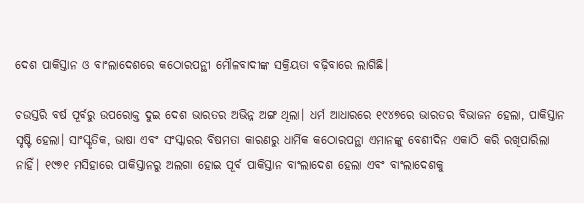ଦେଶ ପାକିସ୍ତାନ ଓ ବାଂଲାଦେଶରେ କଠୋରପନ୍ଥୀ ମୌଳବାଦୀଙ୍କ ସକ୍ରିୟତା ବଢ଼ିବାରେ ଲାଗିଛି।

ଚଉସ୍ତରି ବର୍ଷ ପୂର୍ବରୁ ଉପରୋକ୍ତ ଦୁଇ ଦେଶ ଭାରତର ଅଭିନ୍ନ ଅଙ୍ଗ ଥିଲା। ଧର୍ମ ଆଧାରରେ ୧୯୪୭ରେ ଭାରତର ବିଭାଜନ ହେଲା, ପାକିସ୍ତାନ ସୃଷ୍ଟି ହେଲା। ସାଂସ୍କୃତିକ, ଭାଷା ଏବଂ ସଂସ୍କାରର ବିଷମତା କାରଣରୁ ଧାର୍ମିକ କଠୋରପନ୍ଥା ଏମାନଙ୍କୁ ବେଶୀଦିନ ଏକାଠି କରି ରଖିପାରିଲା ନାହିଁ। ୧୯୭୧ ମସିହାରେ ପାକିସ୍ତାନରୁ ଅଲଗା ହୋଇ ପୂର୍ବ ପାକିସ୍ତାନ ବାଂଲାଦେଶ ହେଲା ଏବଂ ବାଂଲାଦେଶକୁ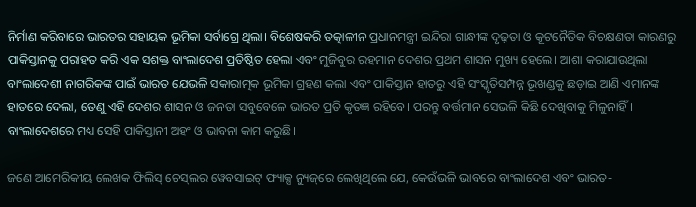ନିର୍ମାଣ କରିବାରେ ଭାରତର ସହାୟକ ଭୂମିକା ସର୍ବାଗ୍ରେ ଥିଲା। ବିଶେଷକରି ତତ୍କାଳୀନ ପ୍ରଧାନମନ୍ତ୍ରୀ ଇନ୍ଦିରା ଗାନ୍ଧୀଙ୍କ ଦୃଢ଼ତା ଓ କୂଟନୈତିକ ବିଚକ୍ଷଣତା କାରଣରୁ ପାକିସ୍ତାନକୁ ପରାହତ କରି ଏକ ସଶକ୍ତ ବାଂଲାଦେଶ ପ୍ରତିଷ୍ଠିତ ହେଲା ଏବଂ ମୁଜିବୁର ରହମାନ ଦେଶର ପ୍ରଥମ ଶାସନ ମୁଖ୍ୟ ହେଲେ। ଆଶା କରାଯାଉଥିଲା ବାଂଲାଦେଶୀ ନାଗରିକଙ୍କ ପାଇଁ ଭାରତ ଯେଭଳି ସକାରାତ୍ମକ ଭୂମିକା ଗ୍ରହଣ କଲା ଏବଂ ପାକିସ୍ତାନ ହାତରୁ ଏହି ସଂସ୍କୃତିସମ୍ପନ୍ନ ଭୂଖଣ୍ଡକୁ ଛଡ଼ାଇ ଆଣି ଏମାନଙ୍କ ହାତରେ ଦେଲା, ତେଣୁ ଏହି ଦେଶର ଶାସନ ଓ ଜନତା ସବୁବେଳେ ଭାରତ ପ୍ରତି କୃତଜ୍ଞ ରହିବେ। ପରନ୍ତୁ ବର୍ତ୍ତମାନ ସେଭଳି କିଛି ଦେଖିବାକୁ ମିଳୁନାହିଁ। ବାଂଲାଦେଶରେ ମଧ୍ୟ ସେହି ପାକିସ୍ତାନୀ ଅହଂ ଓ ଭାବନା କାମ କରୁଛି।

ଜଣେ ଆମେରିକୀୟ ଲେଖକ ଫିଲିସ୍‌ ଚେସ୍‌ଲର ୱେବସାଇଟ୍‌ ଫ୍ୟାକ୍ସ ନ୍ୟୁଜ୍‌ରେ ଲେଖିଥିଲେ ଯେ, କେଉଁଭଳି ଭାବରେ ବାଂଲାଦେଶ ଏବଂ ଭାରତ-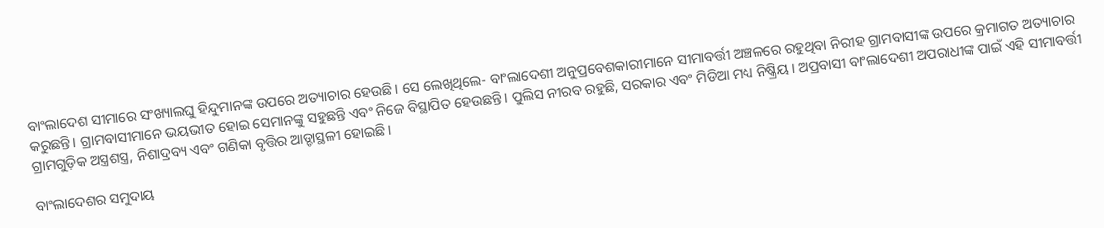ବାଂଲାଦେଶ ସୀମାରେ ସଂଖ୍ୟାଲଘୁ ହିନ୍ଦୁମାନଙ୍କ ଉପରେ ଅତ୍ୟାଚାର ହେଉଛି। ସେ ଲେଖିଥିଲେ- ବାଂଲାଦେଶୀ ଅନୁପ୍ରବେଶକାରୀମାନେ ସୀମାବର୍ତ୍ତୀ ଅଞ୍ଚଳରେ ରହୁଥିବା ନିରୀହ ଗ୍ରାମବାସୀଙ୍କ ଉପରେ କ୍ରମାଗତ ଅତ୍ୟାଚାର କରୁଛନ୍ତି। ଗ୍ରାମବାସୀମାନେ ଭୟଭୀତ ହୋଇ ସେମାନଙ୍କୁ ସହୁଛନ୍ତି ଏବଂ ନିଜେ ବିସ୍ଥାପିତ ହେଉଛନ୍ତି। ପୁଲିସ ନୀରବ ରହୁଛି, ସରକାର ଏବଂ ମିଡିଆ ମଧ୍ୟ ନିଷ୍କ୍ରିୟ। ଅପ୍ରବାସୀ ବାଂଲାଦେଶୀ ଅପରାଧୀଙ୍କ ପାଇଁ ଏହି ସୀମାବର୍ତ୍ତୀ ଗ୍ରାମଗୁଡ଼ିକ ଅସ୍ତ୍ରଶସ୍ତ୍ର, ନିଶାଦ୍ରବ୍ୟ ଏବଂ ଗଣିକା ବୃତ୍ତିର ଆଡ୍ଡାସ୍ଥଳୀ ହୋଇଛି।

ବାଂଲାଦେଶର ସମୁଦାୟ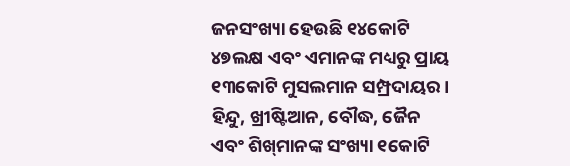ଜନସଂଖ୍ୟା ହେଉଛି ୧୪କୋଟି ୪୭ଲକ୍ଷ ଏବଂ ଏମାନଙ୍କ ମଧ୍ୟରୁ ପ୍ରାୟ ୧୩କୋଟି ମୁସଲମାନ ସମ୍ପ୍ରଦାୟର। ହିନ୍ଦୁ, ଖ୍ରୀଷ୍ଟିଆନ, ବୌଦ୍ଧ, ଜୈନ ଏବଂ ଶିଖ୍‌ମାନଙ୍କ ସଂଖ୍ୟା ୧କୋଟି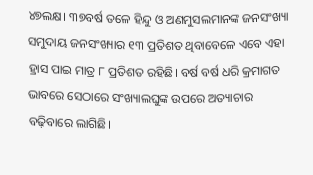୪୭ଲକ୍ଷ। ୩୭ବର୍ଷ ତଳେ ହିନ୍ଦୁ ଓ ଅଣମୁସଲମାନଙ୍କ ଜନସଂଖ୍ୟା ସମୁଦାୟ ଜନସଂଖ୍ୟାର ୧୩ ପ୍ରତିଶତ ଥିବାବେଳେ ଏବେ ଏହା ହ୍ରାସ ପାଇ ମାତ୍ର ୮ ପ୍ରତିଶତ ରହିଛି। ବର୍ଷ ବର୍ଷ ଧରି କ୍ରମାଗତ ଭାବରେ ସେଠାରେ ସଂଖ୍ୟାଲଘୁଙ୍କ ଉପରେ ଅତ୍ୟାଚାର ବଢ଼ିବାରେ ଲାଗିଛି।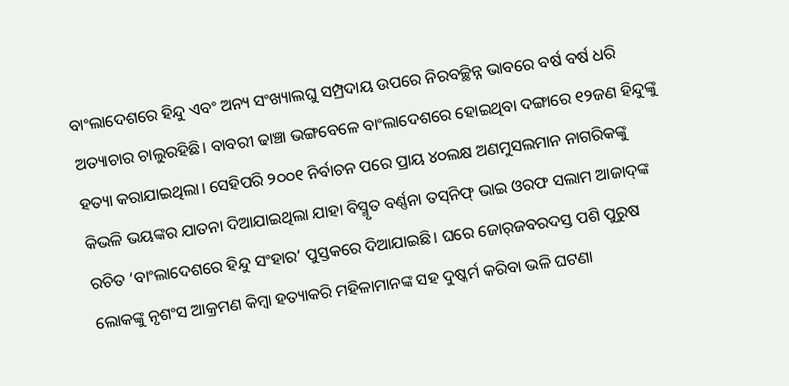ବାଂଲାଦେଶରେ ହିନ୍ଦୁ ଏବଂ ଅନ୍ୟ ସଂଖ୍ୟାଲଘୁ ସମ୍ପ୍ରଦାୟ ଉପରେ ନିରବଚ୍ଛିନ୍ନ ଭାବରେ ବର୍ଷ ବର୍ଷ ଧରି ଅତ୍ୟାଚାର ଚାଲୁରହିଛି। ବାବରୀ ଢାଞ୍ଚା ଭଙ୍ଗବେଳେ ବାଂଲାଦେଶରେ ହୋଇଥିବା ଦଙ୍ଗାରେ ୧୨ଜଣ ହିନ୍ଦୁଙ୍କୁ ହତ୍ୟା କରାଯାଇଥିଲା। ସେହିପରି ୨୦୦୧ ନିର୍ବାଚନ ପରେ ପ୍ରାୟ ୪୦ଲକ୍ଷ ଅଣମୁସଲମାନ ନାଗରିକଙ୍କୁ କିଭଳି ଭୟଙ୍କର ଯାତନା ଦିଆଯାଇଥିଲା ଯାହା ବିସ୍ମୃତ ବର୍ଣ୍ଣନା ତସ୍‌ନିଫ୍‌ ଭାଇ ଓରଫ ସଲାମ ଆଜାଦ୍‌ଙ୍କ ରଚିତ ‘ବାଂଲାଦେଶରେ ହିନ୍ଦୁ ସଂହାର’ ପୁସ୍ତକରେ ଦିଆଯାଇଛି। ଘରେ ଜୋର୍‌ଜବରଦସ୍ତ ପଶି ପୁରୁଷ ଲୋକଙ୍କୁ ନୃଶଂସ ଆକ୍ରମଣ କିମ୍ବା ହତ୍ୟାକରି ମହିଳାମାନଙ୍କ ସହ ଦୁଷ୍କର୍ମ କରିବା ଭଳି ଘଟଣା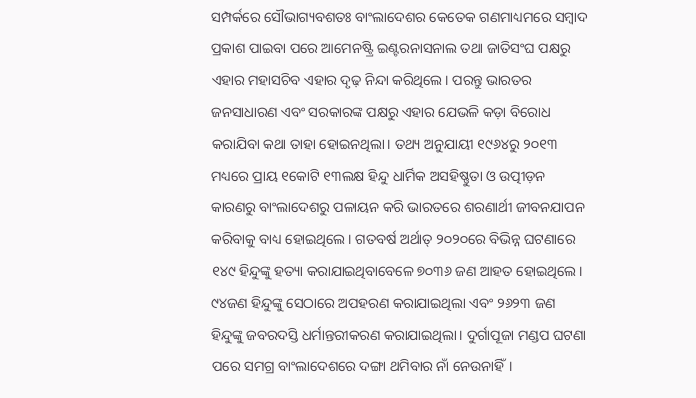ସମ୍ପର୍କରେ ସୌଭାଗ୍ୟବଶତଃ ବାଂଲାଦେଶର କେତେକ ଗଣମାଧ୍ୟମରେ ସମ୍ବାଦ ପ୍ରକାଶ ପାଇବା ପରେ ଆମେନଷ୍ଟ୍ରି ଇଣ୍ଟରନାସନାଲ ତଥା ଜାତିସଂଘ ପକ୍ଷରୁ ଏହାର ମହାସଚିବ ଏହାର ଦୃଢ଼ ନିନ୍ଦା କରିଥିଲେ। ପରନ୍ତୁ ଭାରତର ଜନସାଧାରଣ ଏବଂ ସରକାରଙ୍କ ପକ୍ଷରୁ ଏହାର ଯେଭଳି କଡ଼ା ବିରୋଧ କରାଯିବା କଥା ତାହା ହୋଇନଥିଲା। ତଥ୍ୟ ଅନୁଯାୟୀ ୧୯୬୪ରୁ ୨୦୧୩ ମଧ୍ୟରେ ପ୍ରାୟ ୧କୋଟି ୧୩ଲକ୍ଷ ହିନ୍ଦୁ ଧାର୍ମିକ ଅସହିଷ୍ଣୁତା ଓ ଉତ୍ପୀଡ଼ନ କାରଣରୁ ବାଂଲାଦେଶରୁ ପଳାୟନ କରି ଭାରତରେ ଶରଣାର୍ଥୀ ଜୀବନଯାପନ କରିବାକୁ ବାଧ୍ୟ ହୋଇଥିଲେ। ଗତବର୍ଷ ଅର୍ଥାତ୍‌ ୨୦୨୦ରେ ବିଭିନ୍ନ ଘଟଣାରେ ୧୪୯ ହିନ୍ଦୁଙ୍କୁ ହତ୍ୟା କରାଯାଇଥିବାବେଳେ ୭୦୩୬ ଜଣ ଆହତ ହୋଇଥିଲେ। ୯୪ଜଣ ହିନ୍ଦୁଙ୍କୁ ସେଠାରେ ଅପହରଣ କରାଯାଇଥିଲା ଏବଂ ୨୬୨୩ ଜଣ ହିନ୍ଦୁଙ୍କୁ ଜବରଦସ୍ତି ଧର୍ମାନ୍ତରୀକରଣ କରାଯାଇଥିଲା। ଦୁର୍ଗାପୂଜା ମଣ୍ଡପ ଘଟଣା ପରେ ସମଗ୍ର ବାଂଲାଦେଶରେ ଦଙ୍ଗା ଥମିବାର ନାଁ ନେଉନାହିଁ।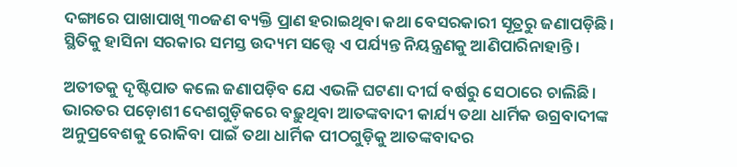ଦଙ୍ଗାରେ ପାଖାପାଖି ୩୦ଜଣ ବ୍ୟକ୍ତି ପ୍ରାଣ ହରାଇଥିବା କଥା ବେସରକାରୀ ସୂତ୍ରରୁ ଜଣାପଡ଼ିଛି। ସ୍ଥିତିକୁ ହାସିନା ସରକାର ସମସ୍ତ ଉଦ୍ୟମ ସତ୍ତ୍ବେ ଏ ପର୍ଯ୍ୟନ୍ତ ନିୟନ୍ତ୍ରଣକୁ ଆଣିପାରିନାହାନ୍ତି।

ଅତୀତକୁ ଦୃଷ୍ଟିପାତ କଲେ ଜଣାପଡ଼ିବ ଯେ ଏଭଳି ଘଟଣା ଦୀର୍ଘ ବର୍ଷରୁ ସେଠାରେ ଚାଲିଛି। ଭାରତର ପଡ଼ୋଶୀ ଦେଶଗୁଡ଼ିକରେ ବଢ଼ୁଥିବା ଆତଙ୍କବାଦୀ କାର୍ଯ୍ୟ ତଥା ଧାର୍ମିକ ଉଗ୍ରବାଦୀଙ୍କ ଅନୁପ୍ରବେଶକୁ ରୋକିବା ପାଇଁ ତଥା ଧାର୍ମିକ ପୀଠଗୁଡ଼ିକୁ ଆତଙ୍କବାଦର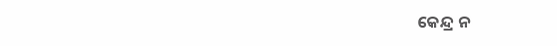କେନ୍ଦ୍ର ନ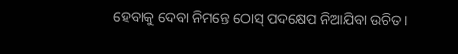ହେବାକୁ ଦେବା ନିମନ୍ତେ ଠୋସ୍‌ ପଦକ୍ଷେପ ନିଆଯିବା ଉଚିତ।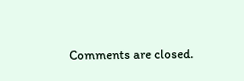Comments are closed.